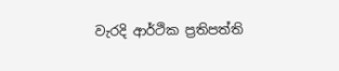වැරදි ආර්ථික ප්‍රතිපත්ති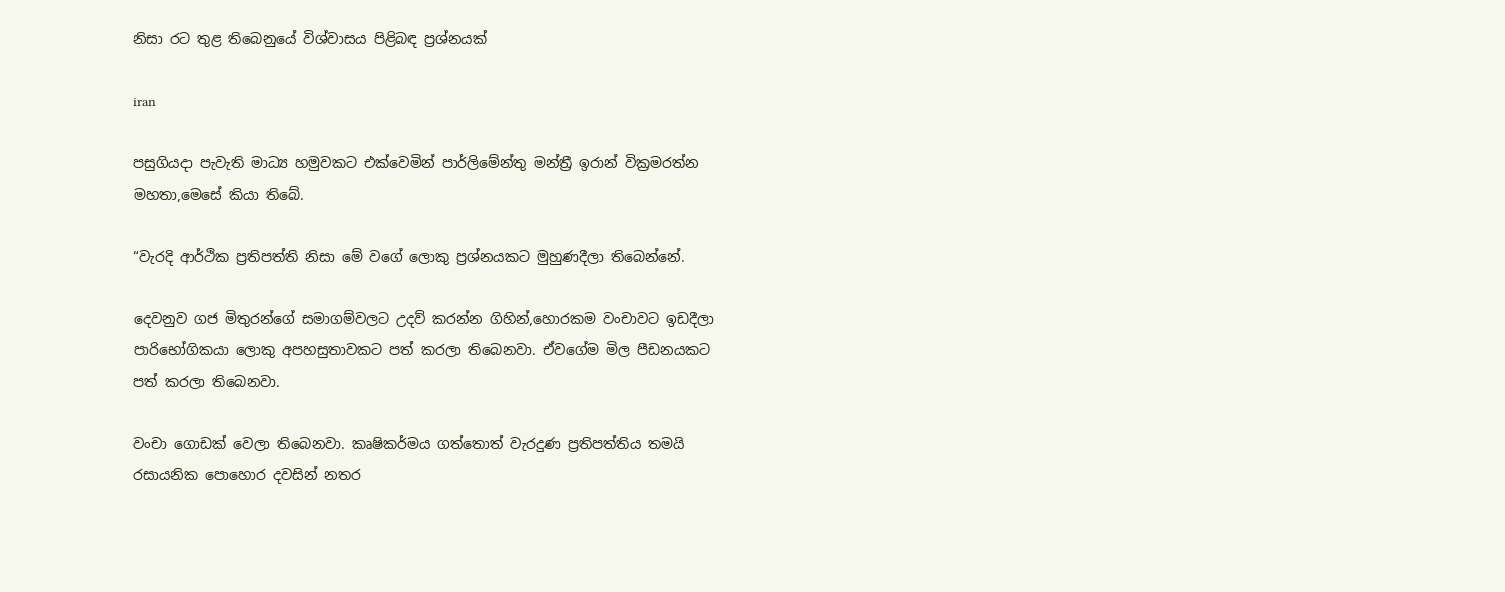නිසා රට තුළ තිබෙනුයේ විශ්වාසය පිළිබඳ ප්‍රශ්නයක්

iran

පසුගියදා පැවැති මාධ්‍ය හමුවකට එක්වෙමින් පාර්ලිමේන්තු මන්ත්‍රී ඉරාන් වික්‍රමරත්න මහතා,මෙසේ කියා තිබේ.

“වැරදි ආර්ථික ප්‍රතිපත්ති නිසා මේ වගේ ලොකු ප්‍රශ්නයකට මුහුණදීලා තිබෙන්නේ.

දෙවනුව ගජ මිතුරන්ගේ සමාගම්වලට උදව් කරන්න ගිහින්,හොරකම වංචාවට ඉඩදීලා පාරිභෝගිකයා ලොකු අපහසුතාවකට පත් කරලා තිබෙනවා. ඒවගේම මිල පීඩනයකට පත් කරලා තිබෙනවා.

වංචා ගොඩක් වෙලා තිබෙනවා. කෘෂිකර්මය ගත්තොත් වැරදුණ ප්‍රතිපත්තිය තමයි රසායනික පොහොර දවසින් නතර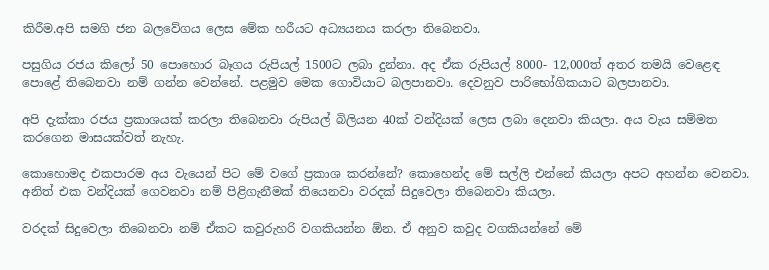කිරීම.අපි සමගි ජන බලවේගය ලෙස මේක හරීයට අධ්‍යයනය කරලා තිබෙනවා.

පසුගිය රජය කිලෝ 50 පොහොර බෑගය රුපියල් 1500ට ලබා දුන්නා. අද ඒක රුපියල් 8000- 12,000ත් අතර තමයි වෙළෙඳ පොළේ තිබෙනවා නම් ගන්න වෙන්නේ. පළමුව මෙක ගොවියාට බලපානවා. දෙවනුව පාරිභෝගිකයාට බලපානවා.

අපි දැක්කා රජය ප්‍රකාශයක් කරලා තිබෙනවා රුපියල් බිලියන 40ක් වන්දියක් ලෙස ලබා දෙනවා කියලා. අය වැය සම්මත කරගෙන මාසයක්වත් නැහැ.

කොහොමද එකපාරම අය වැයෙන් පිට මේ වගේ ප්‍රකාශ කරන්නේ? කොහෙන්ද මේ සල්ලි එන්නේ කියලා අපට අහන්න වෙනවා. අනිත් එක වන්දියක් ගෙවනවා නම් පිළිගැනීමක් තියෙනවා වරදක් සිදුවෙලා තිබෙනවා කියලා.

වරදක් සිදුවෙලා තිබෙනවා නම් ඒකට කවුරුහරි වගකියන්න ඕන. ඒ අනුව කවුද වගකියන්නේ මේ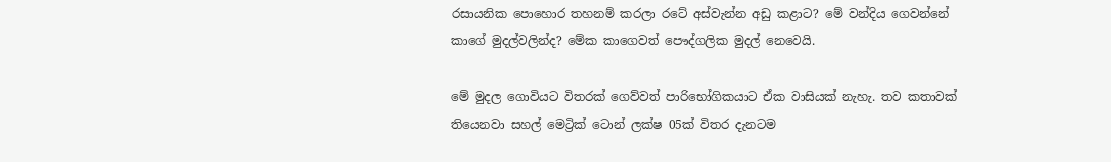රසායනික පොහොර තහනම් කරලා රටේ අස්වැන්න අඩු කළාට? මේ වන්දිය ගෙවන්නේ කාගේ මුදල්වලින්ද? මේක කාගෙවත් පෞද්ගලික මුදල් නෙවෙයි.

මේ මුදල ගොවියට විතරක් ගෙව්වත් පාරිභෝගිකයාට ඒක වාසියක් නැහැ. තව කතාවක් තියෙනවා සහල් මෙට්‍රික් ටොන් ලක්ෂ 05ක් විතර දැනටම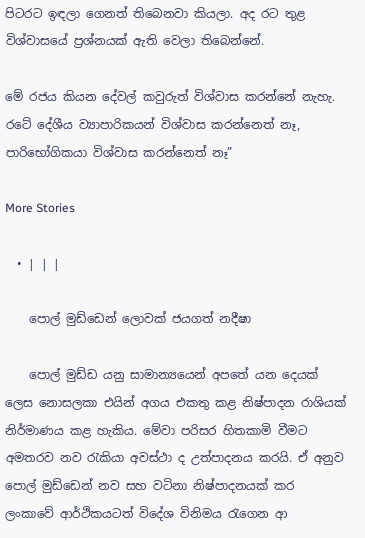පිටරට ඉඳලා ගෙනත් තිබෙනවා කියලා. අද රට තුළ විශ්වාසයේ ප්‍රශ්නයක් ඇති වෙලා තිබෙන්නේ.

මේ රජය කියන දේවල් කවුරුත් විශ්වාස කරන්නේ නැහැ. රටේ දේශීය ව්‍යාපාරිකයන් විශ්වාස කරන්නෙත් නෑ, පාරිභෝගිකයා විශ්වාස කරන්නෙත් නෑ”

More Stories

  • | | |

    පොල් මුඩ්ඩෙන් ලොවක් ජයගත් නදීෂා

    පොල් මුඩ්ඩ යනු සාමාන්‍යයෙන් අපතේ යන දෙයක් ලෙස නොසලකා එයින් අගය එකතු කළ නිෂ්පාදන රාශියක් නිර්මාණය කළ හැකිය. මේවා පරිසර හිතකාමි වීමට අමතරව නව රැකියා අවස්ථා ද උත්පාදනය කරයි. ඒ අනුව පොල් මුඩ්ඩෙන් නව සහ වටිනා නිෂ්පාදනයක් කර ලංකාවේ ආර්ථිකයටත් විදේශ විනිමය රැගෙන ආ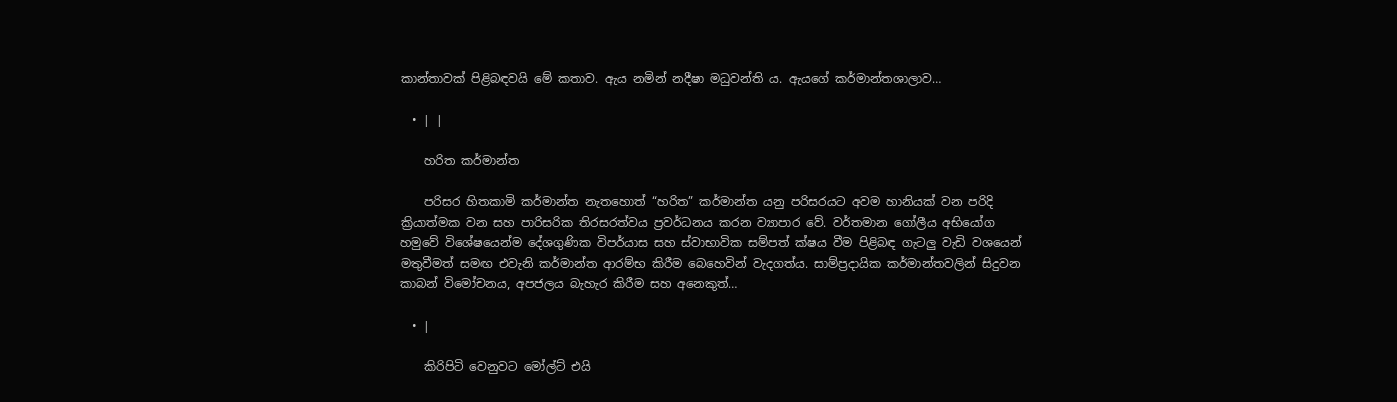කාන්තාවක් පිළිබඳවයි මේ කතාව. ඇය නමින් නදීෂා මධුවන්ති ය. ඇයගේ කර්මාන්තශාලාව…

  • | |

    හරිත කර්මාන්ත

    පරිසර හිතකාමි කර්මාන්ත නැතහොත් “හරිත” කර්මාන්ත යනු පරිසරයට අවම හානියක් වන පරිදි ක්‍රියාත්මක වන සහ පාරිසරික තිරසරත්වය ප්‍රවර්ධනය කරන ව්‍යාපාර වේ. වර්තමාන ගෝලීය අභියෝග හමුවේ විශේෂයෙන්ම දේශගුණික විපර්යාස සහ ස්වාභාවික සම්පත් ක්ෂය වීම පිළිබඳ ගැටලු වැඩි වශයෙන් මතුවීමත් සමඟ එවැනි කර්මාන්ත ආරම්භ කිරීම බෙහෙවින් වැදගත්ය. සාම්ප්‍රදායික කර්මාන්තවලින් සිදුවන කාබන් විමෝචනය, අපජලය බැහැර කිරීම සහ අනෙකුත්…

  • |

    කිරිපිටි වෙනුවට මෝල්ට් එයි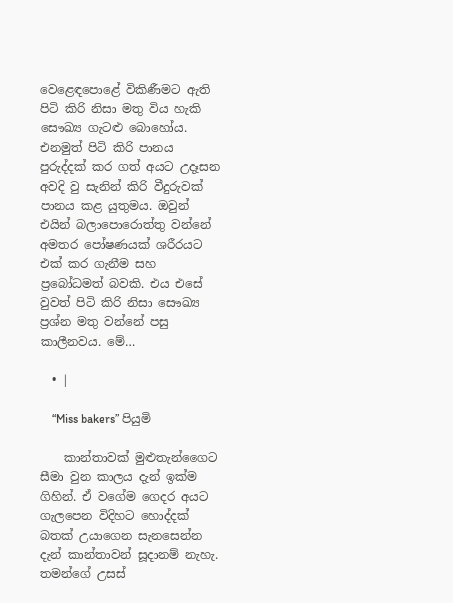වෙළෙඳපොළේ විකිණීමට ඇති පිටි කිරි නිසා මතු විය හැකි සෞඛ්‍ය ගැටළු බොහෝය. එනමුත් පිටි කිරි පානය පුරුද්දක් කර ගත් අයට උදෑසන අවදි වු සැනින් කිරි වීදුරුවක් පානය කළ යුතුමය. ඔවුන් එයින් බලාපොරොත්තු වන්නේ අමතර පෝෂණයක් ශරීරයට එක් කර ගැනීම සහ ප්‍රබෝධමත් බවකි. එය එසේ වුවත් පිටි කිරි නිසා සෞඛ්‍ය ප්‍රශ්න මතු වන්නේ පසු කාලීනවය. මේ…

  • |

    “Miss bakers” පියුමි

    කාන්තාවක් මුළුතැන්ගෛට සීමා වුන කාලය දැන් ඉක්ම ගිහින්. ඒ වගේම ගෙදර අයට ගැලපෙන විදිහට හොද්දක් බතක් උයාගෙන සැනසෙන්න දැන් කාන්තාවන් සූදානම් නැහැ. තමන්ගේ උසස්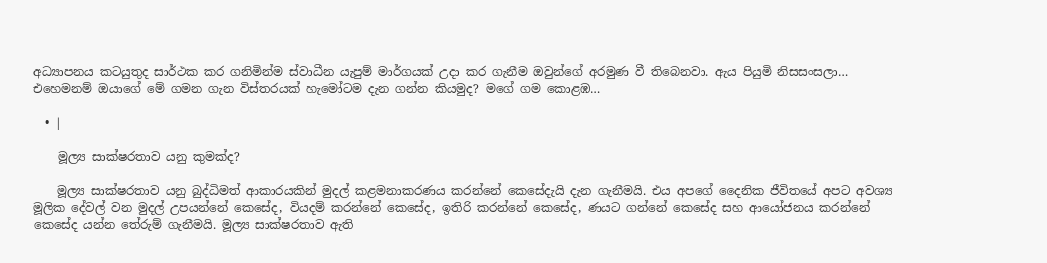අධ්‍යාපනය කටයුතුද සාර්ථක කර ගනිමින්ම ස්වාධීන යැපුම් මාර්ගයක් උදා කර ගැනීම ඔවුන්ගේ අරමුණ වී තිබෙනවා. ඇය පියුමි නිසසංසලා… එහෙමනම් ඔයාගේ මේ ගමන ගැන විස්තරයක් හැමෝටම දැන ගන්න කියමුද? මගේ ගම කොළඹ…

  • |

    මූල්‍ය සාක්ෂරතාව යනු කුමක්ද?

    මූල්‍ය සාක්ෂරතාව යනු බුද්ධිමත් ආකාරයකින් මුදල් කළමනාකරණය කරන්නේ කෙසේදැයි දැන ගැනීමයි. එය අපගේ දෛනික ජීවිතයේ අපට අවශ්‍ය මූලික දේවල් වන මුදල් උපයන්නේ කෙසේද, වියදම් කරන්නේ කෙසේද, ඉතිරි කරන්නේ කෙසේද, ණයට ගන්නේ කෙසේද සහ ආයෝජනය කරන්නේ කෙසේද යන්න තේරුම් ගැනීමයි. මූල්‍ය සාක්ෂරතාව ඇති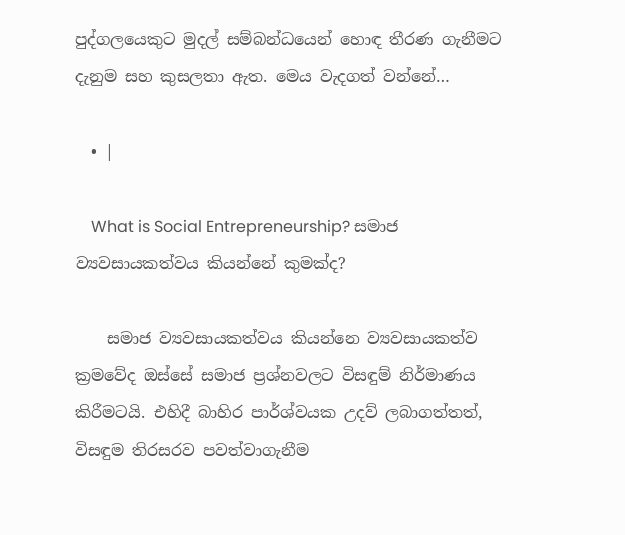පුද්ගලයෙකුට මුදල් සම්බන්ධයෙන් හොඳ තීරණ ගැනීමට දැනුම සහ කුසලතා ඇත. මෙය වැදගත් වන්නේ…

  • |

    What is Social Entrepreneurship? සමාජ ව්‍යවසායකත්වය කියන්නේ කුමක්ද?

    සමාජ ව්‍යවසායකත්වය කියන්නෙ ව්‍යවසායකත්ව ක්‍රමවේද ඔස්සේ සමාජ ප්‍රශ්නවලට විසඳුම් නිර්මාණය කිරීමටයි. එහිදී බාහිර පාර්ශ්වයක උදව් ලබාගත්තත්, විසඳුම තිරසරව පවත්වාගැනීම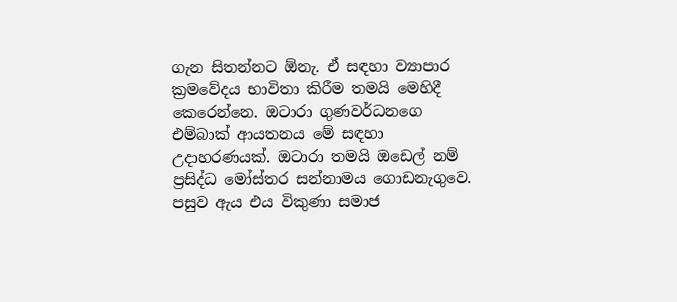ගැන සිතන්නට ඕනැ. ඒ සඳහා ව්‍යාපාර ක්‍රමවේදය භාවිතා කිරීම තමයි මෙහිදී කෙරෙන්නෙ. ඔටාරා ගුණවර්ධනගෙ එම්බාක් ආයතනය මේ සඳහා උදාහරණයක්. ඔටාරා තමයි ඔඩෙල් නම් ප්‍රසිද්ධ මෝස්තර සන්නාමය ගොඩනැගුවෙ. පසුව ඇය එය විකුණා සමාජ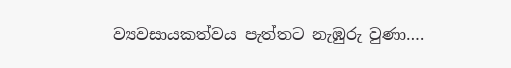ව්‍යවසායකත්වය පැත්තට නැඹුරු වුණා….